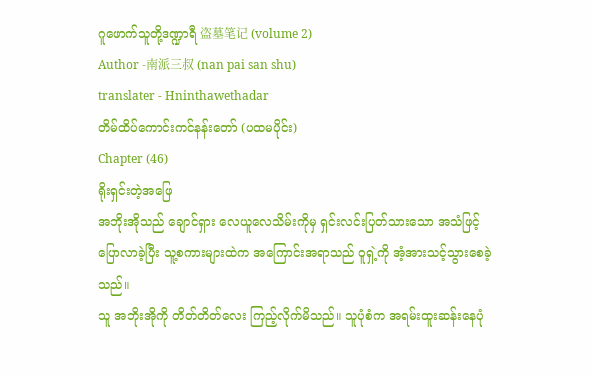ဂူဖောက်သူတို့ဒဏ္ဍာရီ 盗墓笔记 (volume 2)
Author -南派三叔 (nan pai san shu)
translater - Hninthawethadar
တိမ်ထိပ်ကောင်းကင်နန်းတော် (ပထမပိုင်း)
Chapter (46)
ရိုးရှင်းတဲ့အဖြေ
အဘိုးအိုသည် ချောင်ရှား လေယူလေသိမ်းကိုမှ ရှင်းလင်းပြတ်သားသော အသံဖြင့် ပြောလာခဲ့ပြီး သူ့စကားများထဲက အကြောင်းအရာသည် ဝူရှဲ့ကို အံ့အားသင့်သွားစေခဲ့သည်။
သူ အဘိုးအိုကို တိတ်တိတ်လေး ကြည့်လိုက်မိသည်။ သူပုံစံက အရမ်းထူးဆန်းနေပုံ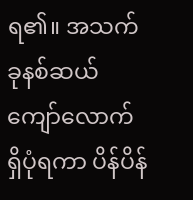ရ၏။ အသက် ခုနစ်ဆယ်ကျော်လောက် ရှိပုံရကာ ပိန်ပိန်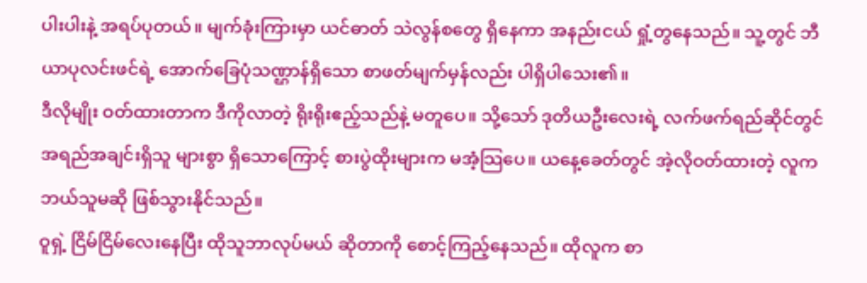ပါးပါးနဲ့ အရပ်ပုတယ်။ မျက်ခုံးကြားမှာ ယင်ဓာတ် သဲလွန်စတွေ ရှိနေကာ အနည်းငယ် ရှုံ့တွနေသည်။ သူ့တွင် ဘီယာပုလင်းဖင်ရဲ့ အောက်ခြေပုံသဏ္ဌာန်ရှိသော စာဖတ်မျက်မှန်လည်း ပါရှိပါသေး၏။
ဒီလိုမျိုး ဝတ်ထားတာက ဒီကိုလာတဲ့ ရိုးရိုးဧည့်သည်နဲ့ မတူပေ။ သို့သော် ဒုတိယဦးလေးရဲ့ လက်ဖက်ရည်ဆိုင်တွင် အရည်အချင်းရှိသူ များစွာ ရှိသောကြောင့် စားပွဲထိုးများက မအံ့သြပေ။ ယနေ့ခေတ်တွင် အဲ့လိုဝတ်ထားတဲ့ လူက ဘယ်သူမဆို ဖြစ်သွားနိုင်သည်။
ဝူရှဲ့ ငြိမ်ငြိမ်လေးနေပြီး ထိုသူဘာလုပ်မယ် ဆိုတာကို စောင့်ကြည့်နေသည်။ ထိုလူက စာ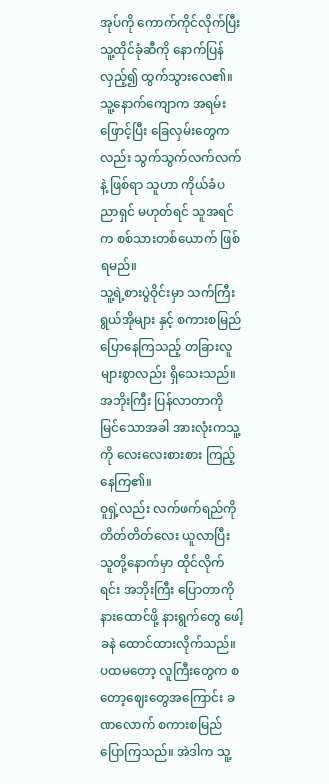အုပ်ကို ကောက်ကိုင်လိုက်ပြီး သူ့ထိုင်ခုံဆီကို နောက်ပြန်လှည့်၍ ထွက်သွားလေ၏။ သူ့နောက်ကျောက အရမ်းဖြောင့်ပြီး ခြေလှမ်းတွေကလည်း သွက်သွက်လက်လက်နဲ့ ဖြစ်ရာ သူဟာ ကိုယ်ခံပညာရှင် မဟုတ်ရင် သူအရင်က စစ်သားတစ်ယောက် ဖြစ်ရမည်။
သူ့ရဲ့စားပွဲဝိုင်းမှာ သက်ကြီးရွယ်အိုများ နှင့် စကားစမြည် ပြောနေကြသည့် တခြားလူများစွာလည်း ရှိသေးသည်။ အဘိုးကြီး ပြန်လာတာကို မြင်သောအခါ အားလုံးကသူ့ကို လေးလေးစားစား ကြည့်နေကြ၏။
ဝူရှဲ့လည်း လက်ဖက်ရည်ကို တိတ်တိတ်လေး ယူလာပြီး သူတို့နောက်မှာ ထိုင်လိုက်ရင်း အဘိုးကြီး ပြောတာကို နားထောင်ဖို့ နားရွက်တွေ ဖေါ့ခနဲ ထောင်ထားလိုက်သည်။
ပထမတော့ လူကြီးတွေက စတော့ဈေးတွေအကြောင်း ခဏလောက် စကားစမြည် ပြောကြသည်။ အဲဒါက သူ့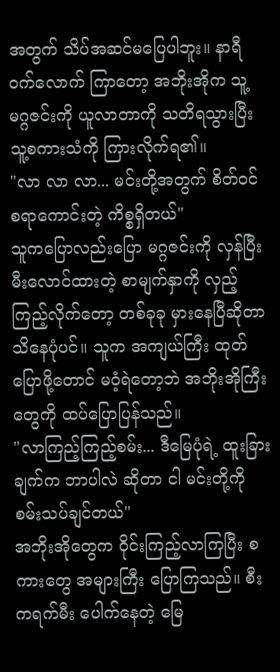အတွက် သိပ်အဆင်မပြေပါဘူး။ နာရီဝက်လောက် ကြာတော့ အဘိုးအိုက သူ့မဂ္ဂဇင်းကို ယူလာတာကို သတိရသွားပြီး သူ့စကားသံကို ကြားလိုက်ရ၏။
"လာ လာ လာ... မင်းတို့အတွက် စိတ်ဝင်စရာကောင်းတဲ့ ကိစ္စရှိတယ်"
သူကပြောလည်းပြော မဂ္ဂဇင်းကို လှန်ပြီး မီးလောင်ထားတဲ့ စာမျက်နှာကို လှည့်ကြည့်လိုက်တော့ တစ်ခုခု မှားနေပြီဆိုတာ သိနေပုံပင်။ သူက အကျယ်ကြီး ထုတ်ပြောဖို့တောင် မဝံ့ရဲတော့ဘဲ အဘိုးအိုကြီးတွေကို ထပ်ပြောပြန်သည်။
"လာကြည့်ကြည့်စမ်း... ဒီမြေပုံရဲ့ ထူးခြားချက်က ဘာပါလဲ ဆိုတာ ငါ မင်းတို့ကို စမ်းသပ်ချင်တယ်"
အဘိုးအိုတွေက ဝိုင်းကြည့်လာကြပြီး စကားတွေ အများကြီး ပြောကြသည်။ စီးကရက်မီး ပေါက်နေတဲ့ မြေ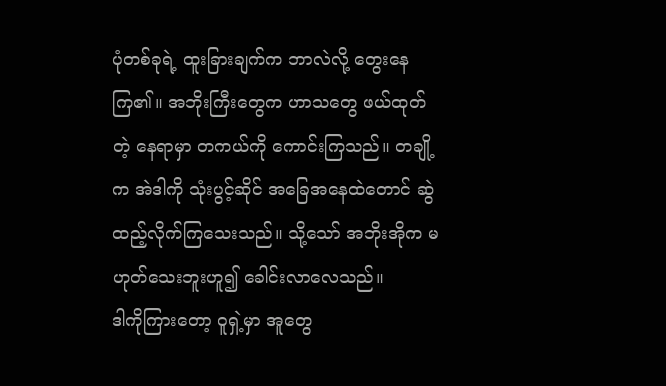ပုံတစ်ခုရဲ့ ထူးခြားချက်က ဘာလဲလို့ တွေးနေကြ၏။ အဘိုးကြီးတွေက ဟာသတွေ ဖယ်ထုတ်တဲ့ နေရာမှာ တကယ်ကို ကောင်းကြသည်။ တချို့က အဲဒါကို သုံးပွင့်ဆိုင် အခြေအနေထဲတောင် ဆွဲထည့်လိုက်ကြသေးသည်။ သို့သော် အဘိုးအိုက မဟုတ်သေးဘူးဟူ၍ ခေါင်းလာလေသည်။
ဒါကိုကြားတော့ ဝူရှဲ့မှာ အူတွေ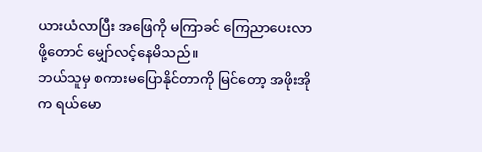ယားယံလာပြီး အဖြေကို မကြာခင် ကြေညာပေးလာဖို့တောင် မျှော်လင့်နေမိသည်။
ဘယ်သူမှ စကားမပြောနိုင်တာကို မြင်တော့ အဖိုးအိုက ရယ်မော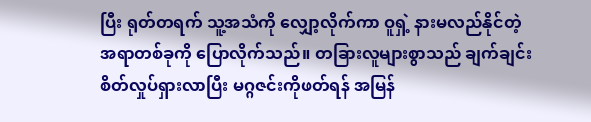ပြီး ရုတ်တရက် သူ့အသံကို လျှော့လိုက်ကာ ဝူရှဲ့ နားမလည်နိုင်တဲ့ အရာတစ်ခုကို ပြောလိုက်သည်။ တခြားလူများစွာသည် ချက်ချင်း စိတ်လှုပ်ရှားလာပြီး မဂ္ဂဇင်းကိုဖတ်ရန် အမြန်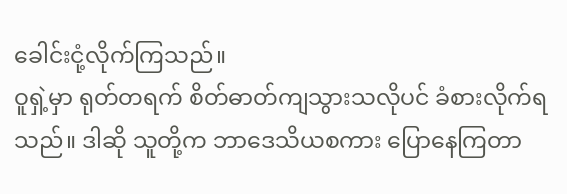ခေါင်းငုံ့လိုက်ကြသည်။
ဝူရှဲ့မှာ ရုတ်တရက် စိတ်ဓာတ်ကျသွားသလိုပင် ခံစားလိုက်ရသည်။ ဒါဆို သူတို့က ဘာဒေသိယစကား ပြောနေကြတာ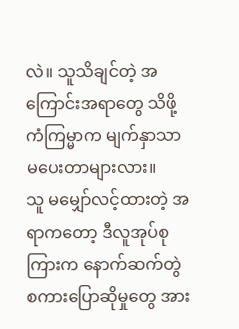လဲ။ သူသိချင်တဲ့ အကြောင်းအရာတွေ သိဖို့ ကံကြမ္မာက မျက်နှာသာ မပေးတာများလား။
သူ မမျှော်လင့်ထားတဲ့ အရာကတော့ ဒီလူအုပ်စုကြားက နောက်ဆက်တွဲ စကားပြောဆိုမှုတွေ အား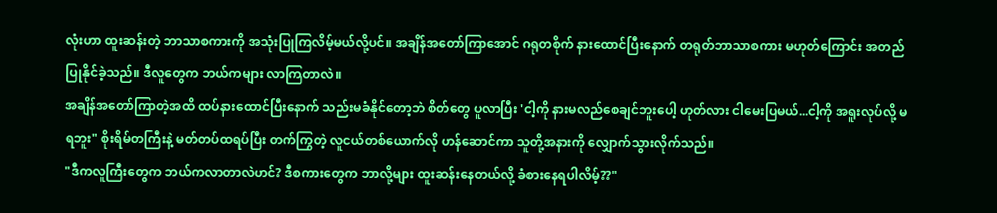လုံးဟာ ထူးဆန်းတဲ့ ဘာသာစကားကို အသုံးပြုကြလိမ့်မယ်လို့ပင်။ အချိန်အတော်ကြာအောင် ဂရုတစိုက် နားထောင်ပြီးနောက် တရုတ်ဘာသာစကား မဟုတ်ကြောင်း အတည်ပြုနိုင်ခဲ့သည်။ ဒီလူတွေက ဘယ်ကများ လာကြတာလဲ။
အချိန်အတော်ကြာတဲ့အထိ ထပ်နားထောင်ပြီးနောက် သည်းမခံနိုင်တော့ဘဲ စိတ်တွေ ပူလာပြီး 'ငါ့ကို နားမလည်စေချင်ဘူးပေါ့ ဟုတ်လား ငါမေးပြမယ်...ငါ့ကို အရူးလုပ်လို့ မရဘူး" စိုးရိမ်တကြီးနဲ့ မတ်တပ်ထရပ်ပြီး တက်ကြွတဲ့ လူငယ်တစ်ယောက်လို ဟန်ဆောင်ကာ သူတို့အနားကို လျှောက်သွားလိုက်သည်။
"ဒီကလူကြီးတွေက ဘယ်ကလာတာလဲဟင်? ဒီစကားတွေက ဘာလို့များ ထူးဆန်းနေတယ်လို့ ခံစားနေရပါလိမ့်??"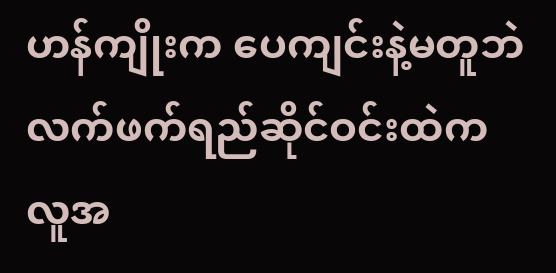ဟန်ကျိုးက ပေကျင်းနဲ့မတူဘဲ လက်ဖက်ရည်ဆိုင်ဝင်းထဲက လူအ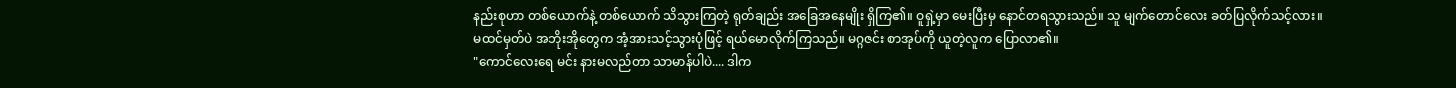နည်းစုဟာ တစ်ယောက်နဲ့ တစ်ယောက် သိသွားကြတဲ့ ရုတ်ချည်း အခြေအနေမျိုး ရှိကြ၏။ ဝူရှဲ့မှာ မေးပြီးမှ နောင်တရသွားသည်။ သူ မျက်တောင်လေး ခတ်ပြလိုက်သင့်လား။
မထင်မှတ်ပဲ အဘိုးအိုတွေက အံ့အားသင့်သွားပုံဖြင့် ရယ်မောလိုက်ကြသည်။ မဂ္ဂဇင်း စာအုပ်ကို ယူတဲ့လူက ပြောလာ၏။
"ကောင်လေးရေ မင်း နားမလည်တာ သာမာန်ပါပဲ.... ဒါက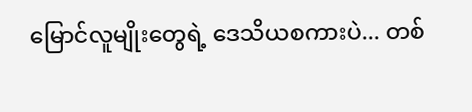မြောင်လူမျိုးတွေရဲ့ ဒေသိယစကားပဲ... တစ်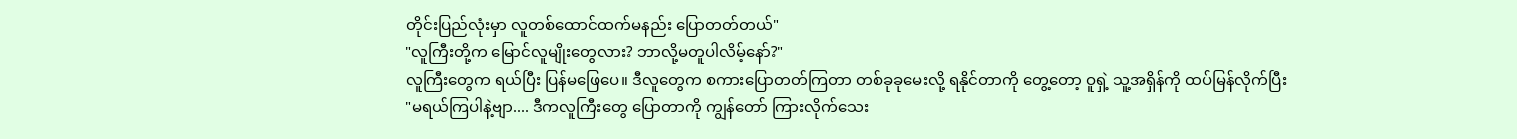တိုင်းပြည်လုံးမှာ လူတစ်ထောင်ထက်မနည်း ပြောတတ်တယ်"
"လူကြီးတို့က မြောင်လူမျိုးတွေလား? ဘာလို့မတူပါလိမ့်နော်?"
လူကြီးတွေက ရယ်ပြီး ပြန်မဖြေပေ။ ဒီလူတွေက စကားပြောတတ်ကြတာ တစ်ခုခုမေးလို့ ရနိုင်တာကို တွေ့တော့ ဝူရှဲ့ သူ့အရှိန်ကို ထပ်မြန်လိုက်ပြီး
"မရယ်ကြပါနဲ့ဗျာ.... ဒီကလူကြီးတွေ ပြောတာကို ကျွန်တော် ကြားလိုက်သေး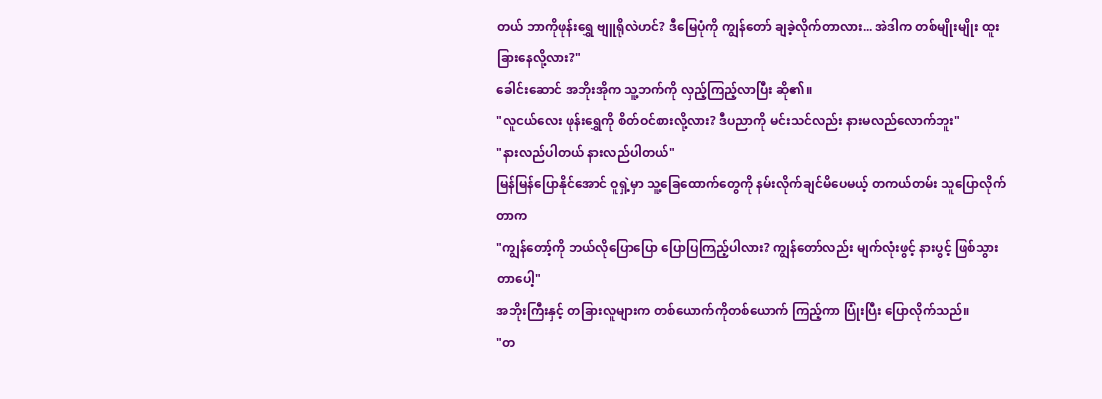တယ် ဘာကိုဖုန်းရွှေ ဗျူရိုလဲဟင်? ဒီမြေပုံကို ကျွန်တော် ချခဲ့လိုက်တာလား... အဲဒါက တစ်မျိုးမျိုး ထူးခြားနေလို့လား?"
ခေါင်းဆောင် အဘိုးအိုက သူ့ဘက်ကို လှည့်ကြည့်လာပြီး ဆို၏။
"လူငယ်လေး ဖုန်းရွှေကို စိတ်ဝင်စားလို့လား? ဒီပညာကို မင်းသင်လည်း နားမလည်လောက်ဘူး"
"နားလည်ပါတယ် နားလည်ပါတယ်"
မြန်မြန်ပြောနိုင်အောင် ဝူရှဲ့မှာ သူ့ခြေထောက်တွေကို နမ်းလိုက်ချင်မိပေမယ့် တကယ်တမ်း သူပြောလိုက်တာက
"ကျွန်တော့်ကို ဘယ်လိုပြောပြော ပြောပြကြည့်ပါလား? ကျွန်တော်လည်း မျက်လုံးဖွင့် နားပွင့် ဖြစ်သွားတာပေါ့"
အဘိုးကြီးနှင့် တခြားလူများက တစ်ယောက်ကိုတစ်ယောက် ကြည့်ကာ ပြုံးပြီး ပြောလိုက်သည်။
"တ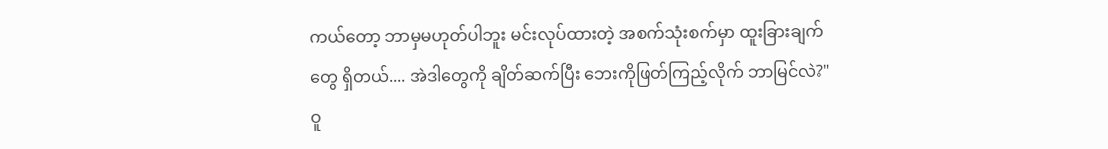ကယ်တော့ ဘာမှမဟုတ်ပါဘူး မင်းလုပ်ထားတဲ့ အစက်သုံးစက်မှာ ထူးခြားချက်တွေ ရှိတယ်.... အဲဒါတွေကို ချိတ်ဆက်ပြီး ဘေးကိုဖြတ်ကြည့်လိုက် ဘာမြင်လဲ?"
ဝူ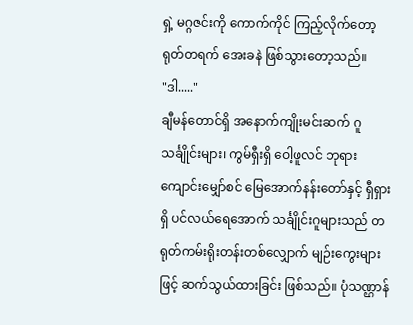ရှဲ့ မဂ္ဂဇင်းကို ကောက်ကိုင် ကြည့်လိုက်တော့ ရုတ်တရက် အေးခနဲ ဖြစ်သွားတော့သည်။
"ဒါ....."
ချီမန်တောင်ရှိ အနောက်ကျိုးမင်းဆက် ဂူသင်္ချိုင်းများ၊ ကွမ်ရှီးရှိ ဝေါ့ဖူလင် ဘုရားကျောင်းမျှော်စင် မြေအောက်နန်းတော်နှင့် ရှီရှားရှိ ပင်လယ်ရေအောက် သင်္ချိုင်းဂူများသည် တရုတ်ကမ်းရိုးတန်းတစ်လျှောက် မျဉ်းကွေးများဖြင့် ဆက်သွယ်ထားခြင်း ဖြစ်သည်။ ပုံသဏ္ဌာန်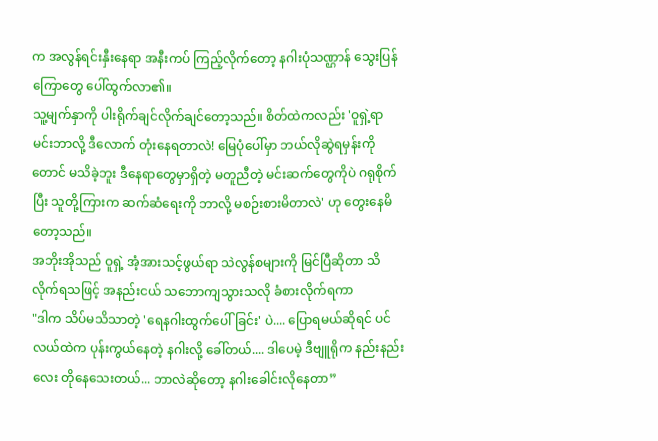က အလွန်ရင်းနှီးနေရာ အနီးကပ် ကြည့်လိုက်တော့ နဂါးပုံသဏ္ဌာန် သွေးပြန်ကြောတွေ ပေါ်ထွက်လာ၏။
သူ့မျက်နှာကို ပါးရိုက်ချင်လိုက်ချင်တော့သည်။ စိတ်ထဲကလည်း 'ဝူရှဲ့ရာ မင်းဘာလို့ ဒီလောက် တုံးနေရတာလဲ! မြေပုံပေါ်မှာ ဘယ်လိုဆွဲရမှန်းကိုတောင် မသိခဲ့ဘူး ဒီနေရာတွေမှာရှိတဲ့ မတူညီတဲ့ မင်းဆက်တွေကိုပဲ ဂရုစိုက်ပြီး သူတို့ကြားက ဆက်ဆံရေးကို ဘာလို့ မစဉ်းစားမိတာလဲ' ဟု တွေးနေမိတော့သည်။
အဘိုးအိုသည် ဝူရှဲ့ အံ့အားသင့်ဖွယ်ရာ သဲလွန်စများကို မြင်ပြီဆိုတာ သိလိုက်ရသဖြင့် အနည်းငယ် သဘောကျသွားသလို ခံစားလိုက်ရကာ
"ဒါက သိပ်မသိသာတဲ့ 'ရေနဂါးထွက်ပေါ်ခြင်း' ပဲ.... ပြောရမယ်ဆိုရင် ပင်လယ်ထဲက ပုန်းကွယ်နေတဲ့ နဂါးလို့ ခေါ်တယ်.... ဒါပေမဲ့ ဒီဗျူရိုက နည်းနည်းလေး တိုနေသေးတယ်... ဘာလဲဆိုတော့ နဂါးခေါင်းလိုနေတာ”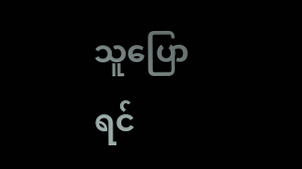သူပြောရင်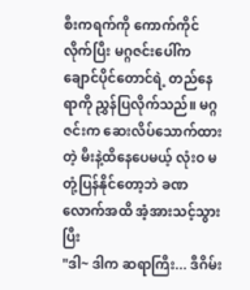စီးကရက်ကို ကောက်ကိုင်လိုက်ပြီး မဂ္ဂဇင်းပေါ်က ချောင်ပိုင်တောင်ရဲ့ တည်နေရာကို ညွှန်ပြလိုက်သည်။ မဂ္ဂဇင်းက ဆေးလိပ်သောက်ထားတဲ့ မီးနဲ့ထိနေပေမယ့် လုံးဝ မတုံ့ပြန်နိုင်တော့ဘဲ ခဏလောက်အထိ အံ့အားသင့်သွားပြီး
"ဒါ~ ဒါက ဆရာကြီး... ဒီဂိမ်း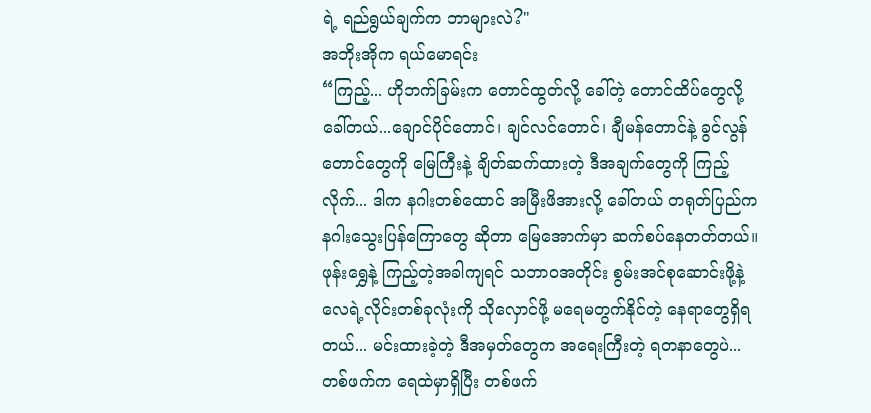ရဲ့ ရည်ရွယ်ချက်က ဘာများလဲ?"
အဘိုးအိုက ရယ်မောရင်း
“ကြည့်... ဟိုဘက်ခြမ်းက တောင်ထွတ်လို့ ခေါ်တဲ့ တောင်ထိပ်တွေလို့ ခေါ်တယ်...ချောင်ပိုင်တောင်၊ ချင်လင်တောင်၊ ချီမန်တောင်နဲ့ ခွင်လွန် တောင်တွေကို မြေကြီးနဲ့ ချိတ်ဆက်ထားတဲ့ ဒီအချက်တွေကို ကြည့်လိုက်... ဒါက နဂါးတစ်ထောင် အမြီးဖိအားလို့ ခေါ်တယ် တရုတ်ပြည်က နဂါးသွေးပြန်ကြောတွေ ဆိုတာ မြေအောက်မှာ ဆက်စပ်နေတတ်တယ်။ ဖုန်းရွှေနဲ့ ကြည့်တဲ့အခါကျရင် သဘာဝအတိုင်း စွမ်းအင်စုဆောင်းဖို့နဲ့ လေရဲ့လိုင်းတစ်ခုလုံးကို သိုလှောင်ဖို့ မရေမတွက်နိုင်တဲ့ နေရာတွေရှိရတယ်... မင်းထားခဲ့တဲ့ ဒီအမှတ်တွေက အရေးကြီးတဲ့ ရတနာတွေပဲ... တစ်ဖက်က ရေထဲမှာရှိပြီး တစ်ဖက်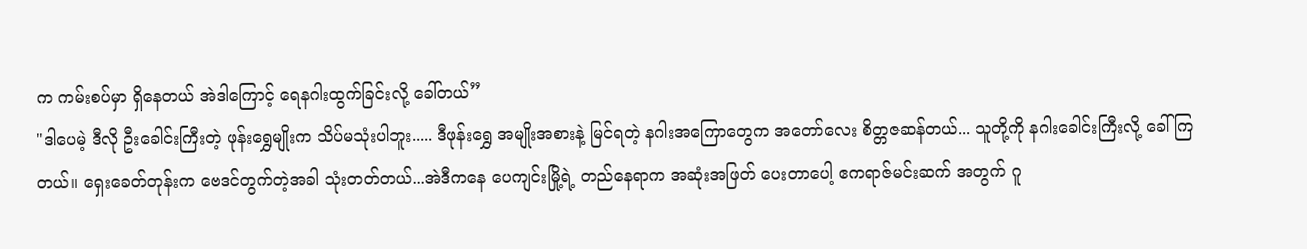က ကမ်းစပ်မှာ ရှိနေတယ် အဲဒါကြောင့် ရေနဂါးထွက်ခြင်းလို့ ခေါ်တယ်”
"ဒါပေမဲ့ ဒီလို ဦးခေါင်းကြီးတဲ့ ဖုန်းရွှေမျိုးက သိပ်မသုံးပါဘူး..... ဒီဖုန်းရွှေ အမျိုးအစားနဲ့ မြင်ရတဲ့ နဂါးအကြောတွေက အတော်လေး စိတ္တဇဆန်တယ်... သူတို့ကို နဂါးခေါင်းကြီးလို့ ခေါ်ကြတယ်။ ရှေးခေတ်တုန်းက ဗေဒင်တွက်တဲ့အခါ သုံးတတ်တယ်...အဲဒီကနေ ပေကျင်းမြို့ရဲ့ တည်နေရာက အဆုံးအဖြတ် ပေးတာပေါ့ ဧကရာဇ်မင်းဆက် အတွက် ဂူ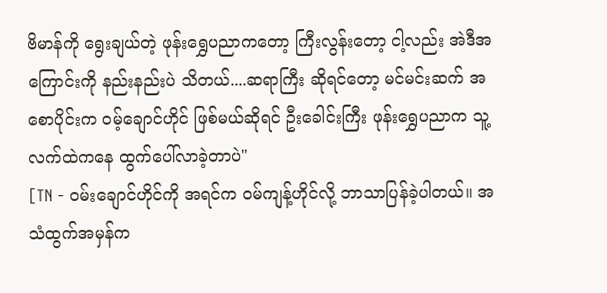ဗိမာန်ကို ရွေးချယ်တဲ့ ဖုန်းရွှေပညာကတော့ ကြီးလွန်းတော့ ငါ့လည်း အဲဒီအကြောင်းကို နည်းနည်းပဲ သိတယ်....ဆရာကြီး ဆိုရင်တော့ မင်မင်းဆက် အစောပိုင်းက ဝမ့်ချောင်ဟိုင် ဖြစ်မယ်ဆိုရင် ဦးခေါင်းကြီး ဖုန်းရွှေပညာက သူ့လက်ထဲကနေ ထွက်ပေါ်လာခဲ့တာပဲ"
[TN - ဝမ်းချောင်ဟိုင်ကို အရင်က ဝမ်ကျန့်ဟိုင်လို့ ဘာသာပြန်ခဲ့ပါတယ်။ အသံထွက်အမှန်က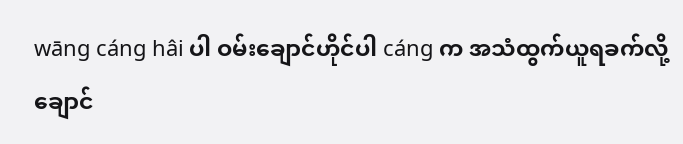wāng cáng hâi ပါ ဝမ်းချောင်ဟိုင်ပါ cáng က အသံထွက်ယူရခက်လို့ ချောင်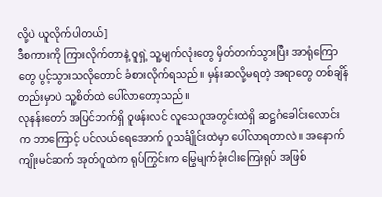လို့ပဲ ယူလိုက်ပါတယ်]
ဒီစကားကို ကြားလိုက်တာနဲ့ ဝူရှဲ့ သူ့မျက်လုံးတွေ မှိတ်တက်သွားပြီး အာရုံကြောတွေ ပွင့်သွားသလိုတောင် ခံစားလိုက်ရသည်။ မှန်းဆလို့မရတဲ့ အရာတွေ တစ်ချိန်တည်းမှာပဲ သူ့စိတ်ထဲ ပေါ်လာတော့သည်။
လုနန်းတော် အပြင်ဘက်ရှိ ဝူဖန်းလင် လူသေဂူအတွင်းထဲရှိ ဆဋ္ဌဂံခေါင်းလောင်းက ဘာကြောင့် ပင်လယ်ရေအောက် ဂူသင်္ချိုင်းထဲမှာ ပေါ်လာရတာလဲ။ အနောက်ကျိုးမင်ဆက် အုတ်ဂူထဲက ရုပ်ကြွင်းက မြွေမျက်ခုံးငါးကြေးရုပ် အဖြစ်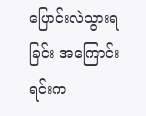ပြောင်းလဲသွားရခြင်း အကြောင်းရင်းက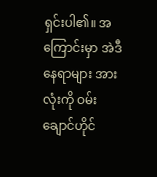ရှင်းပါ၏။ အကြောင်းမှာ အဲဒီနေရာများ အားလုံးကို ဝမ်းချောင်ဟိုင်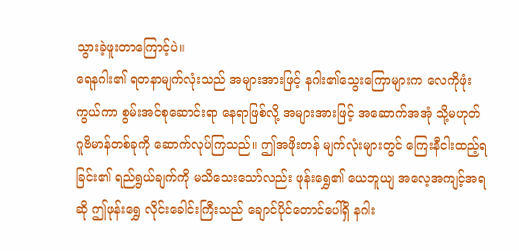သွားခဲ့ဖူးတာကြောင့်ပဲ။
ရေနဂါး၏ ရတနာမျက်လုံးသည် အများအားဖြင့် နဂါး၏သွေးကြောများက လေကိုဖုံးကွယ်ကာ စွမ်းအင်စုဆောင်းရာ နေရာဖြစ်လို့ အများအားဖြင့် အဆောက်အအုံ သို့မဟုတ် ဂူဗိမာန်တစ်ခုကို ဆောက်လုပ်ကြသည်။ ဤအဖိုးတန် မျက်လုံးများတွင် ကြေးနီငါးထည့်ရခြင်း၏ ရည်ရွယ်ချက်ကို မသိသေးသော်လည်း ဖုန်းရွှေ၏ ယေဘူယျ အလေ့အကျင့်အရဆို ဤဖုန်းရွှေ လိုင်းခေါင်းကြီးသည် ချောင်ပိုင်တောင်ပေါ်ရှိ နဂါး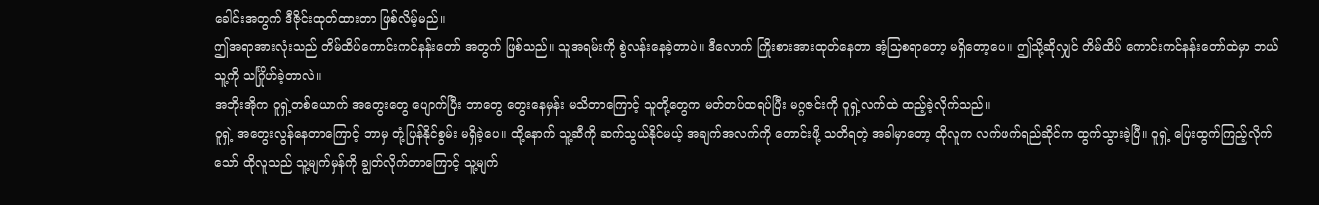ခေါင်းအတွက် ဒီဇိုင်းထုတ်ထားတာ ဖြစ်လိမ့်မည်။
ဤအရာအားလုံးသည် တိမ်ထိပ်ကောင်းကင်နန်းတော် အတွက် ဖြစ်သည်။ သူအရမ်းကို စွဲလန်းနေခဲ့တာပဲ။ ဒီလောက် ကြိုးစားအားထုတ်နေတာ အံ့သြစရာတော့ မရှိတော့ပေ။ ဤသို့ဆိုလျှင် တိမ်ထိပ် ကောင်းကင်နန်းတော်ထဲမှာ ဘယ်သူ့ကို သင်္ဂြိုဟ်ခဲ့တာလဲ။
အဘိုးအိုက ဝူရှဲ့တစ်ယောက် အတွေးတွေ ပျောက်ပြီး ဘာတွေ တွေးနေမှန်း မသိတာကြောင့် သူတို့တွေက မတ်တပ်ထရပ်ပြီး မဂ္ဂဇင်းကို ဝူရှဲ့လက်ထဲ ထည့်ခဲ့လိုက်သည်။
ဝူရှဲ့ အတွေးလွန်နေတာကြောင့် ဘာမှ တုံ့ပြန်နိုင်စွမ်း မရှိခဲ့ပေ။ ထို့နောက် သူ့ဆီကို ဆက်သွယ်နိုင်မယ့် အချက်အလက်ကို တောင်းဖို့ သတိရတဲ့ အခါမှာတော့ ထိုလူက လက်ဖက်ရည်ဆိုင်က ထွက်သွားခဲ့ပြီ။ ဝူရှဲ့ ပြေးထွက်ကြည့်လိုက်သော် ထိုလူသည် သူ့မျက်မှန်ကို ချွတ်လိုက်တာကြောင့် သူ့မျက်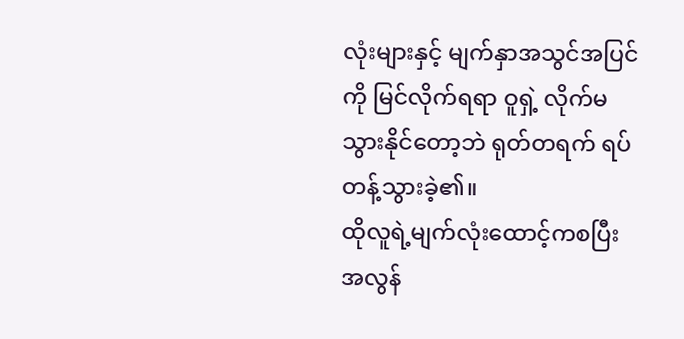လုံးများနှင့် မျက်နှာအသွင်အပြင်ကို မြင်လိုက်ရရာ ဝူရှဲ့ လိုက်မသွားနိုင်တော့ဘဲ ရုတ်တရက် ရပ်တန့်သွားခဲ့၏။
ထိုလူရဲ့မျက်လုံးထောင့်ကစပြီး အလွန်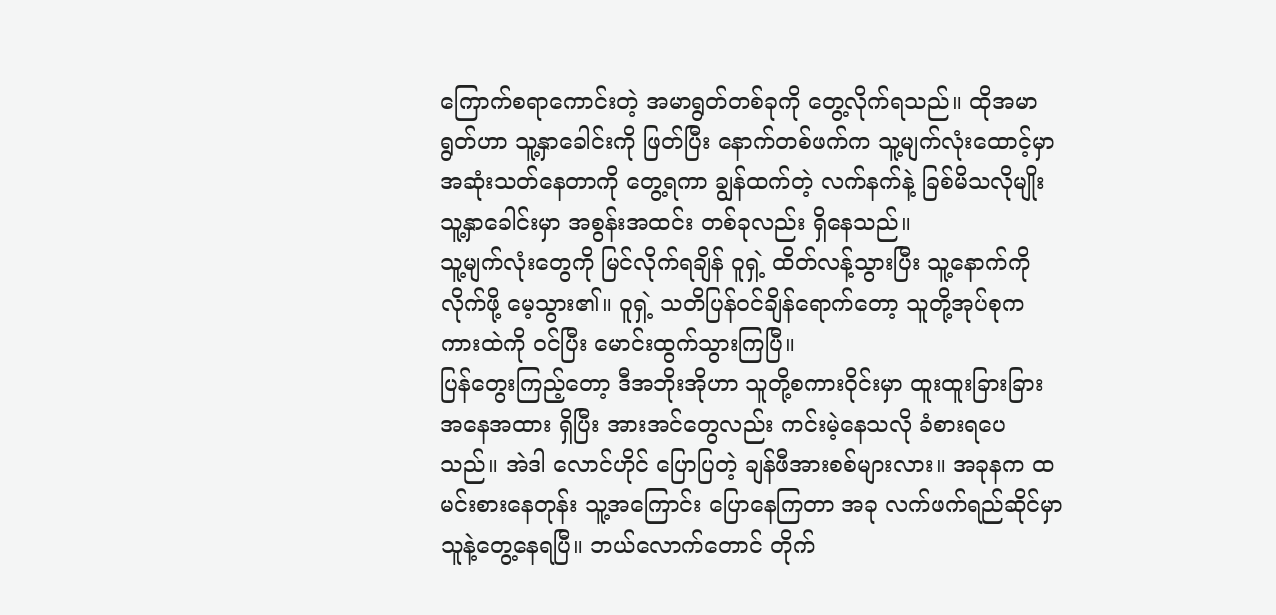ကြောက်စရာကောင်းတဲ့ အမာရွတ်တစ်ခုကို တွေ့လိုက်ရသည်။ ထိုအမာရွတ်ဟာ သူ့နှာခေါင်းကို ဖြတ်ပြီး နောက်တစ်ဖက်က သူ့မျက်လုံးထောင့်မှာ အဆုံးသတ်နေတာကို တွေ့ရကာ ချွန်ထက်တဲ့ လက်နက်နဲ့ ခြစ်မိသလိုမျိုး သူ့နှာခေါင်းမှာ အစွန်းအထင်း တစ်ခုလည်း ရှိနေသည်။
သူ့မျက်လုံးတွေကို မြင်လိုက်ရချိန် ဝူရှဲ့ ထိတ်လန့်သွားပြီး သူ့နောက်ကို လိုက်ဖို့ မေ့သွား၏။ ဝူရှဲ့ သတိပြန်ဝင်ချိန်ရောက်တော့ သူတို့အုပ်စုက ကားထဲကို ဝင်ပြီး မောင်းထွက်သွားကြပြီ။
ပြန်တွေးကြည့်တော့ ဒီအဘိုးအိုဟာ သူတို့စကားဝိုင်းမှာ ထူးထူးခြားခြား အနေအထား ရှိပြီး အားအင်တွေလည်း ကင်းမဲ့နေသလို ခံစားရပေသည်။ အဲဒါ လောင်ဟိုင် ပြောပြတဲ့ ချန်ဖီအားစစ်များလား။ အခုနက ထမင်းစားနေတုန်း သူ့အကြောင်း ပြောနေကြတာ အခု လက်ဖက်ရည်ဆိုင်မှာ သူနဲ့တွေ့နေရပြီ။ ဘယ်လောက်တောင် တိုက်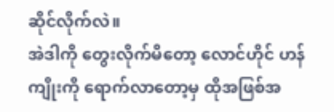ဆိုင်လိုက်လဲ။
အဲဒါကို တွေးလိုက်မိတော့ လောင်ဟိုင် ဟန်ကျိုးကို ရောက်လာတော့မှ ထိုအဖြစ်အ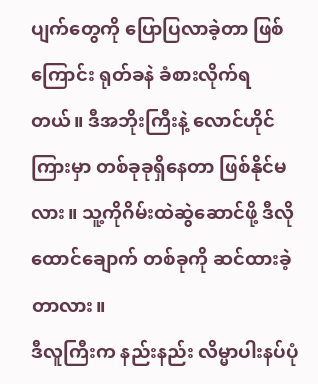ပျက်တွေကို ပြောပြလာခဲ့တာ ဖြစ်ကြောင်း ရုတ်ခနဲ ခံစားလိုက်ရတယ်။ ဒီအဘိုးကြီးနဲ့ လောင်ဟိုင်ကြားမှာ တစ်ခုခုရှိနေတာ ဖြစ်နိုင်မလား။ သူ့ကိုဂိမ်းထဲဆွဲဆောင်ဖို့ ဒီလို ထောင်ချောက် တစ်ခုကို ဆင်ထားခဲ့တာလား။
ဒီလူကြီးက နည်းနည်း လိမ္မာပါးနပ်ပုံ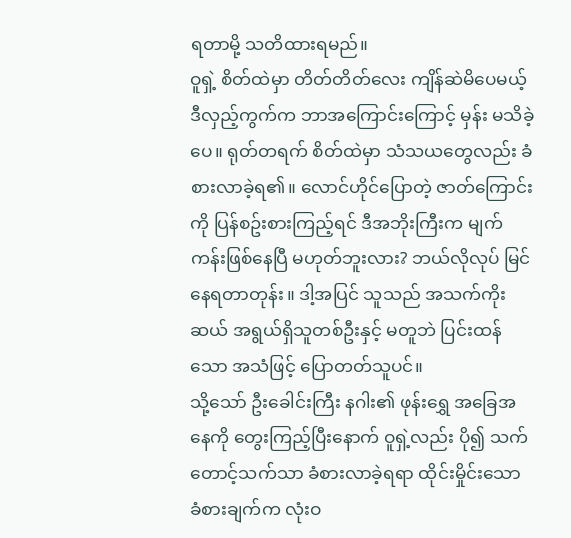ရတာမို့ သတိထားရမည်။
ဝူရှဲ့ စိတ်ထဲမှာ တိတ်တိတ်လေး ကျိန်ဆဲမိပေမယ့် ဒီလှည့်ကွက်က ဘာအကြောင်းကြောင့် မှန်း မသိခဲ့ပေ။ ရုတ်တရက် စိတ်ထဲမှာ သံသယတွေလည်း ခံစားလာခဲ့ရ၏။ လောင်ဟိုင်ပြောတဲ့ ဇာတ်ကြောင်းကို ပြန်စဥ်းစားကြည့်ရင် ဒီအဘိုးကြီးက မျက်ကန်းဖြစ်နေပြီ မဟုတ်ဘူးလား? ဘယ်လိုလုပ် မြင်နေရတာတုန်း။ ဒါ့အပြင် သူသည် အသက်ကိုးဆယ် အရွယ်ရှိသူတစ်ဦးနှင့် မတူဘဲ ပြင်းထန်သော အသံဖြင့် ပြောတတ်သူပင်။
သို့သော် ဦးခေါင်းကြီး နဂါး၏ ဖုန်းရွှေ အခြေအနေကို တွေးကြည့်ပြီးနောက် ဝူရှဲ့လည်း ပို၍ သက်တောင့်သက်သာ ခံစားလာခဲ့ရရာ ထိုင်းမှိုင်းသော ခံစားချက်က လုံးဝ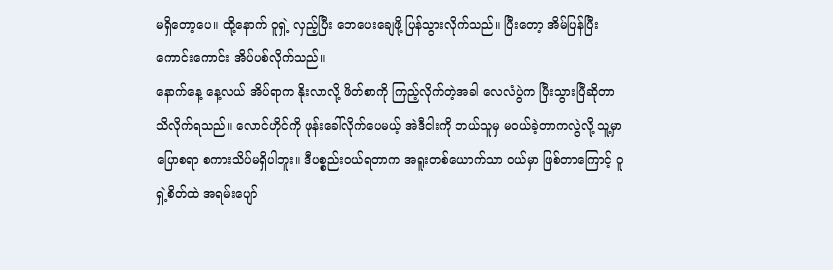မရှိတော့ပေ။ ထို့နောက် ဝူရှဲ့ လှည့်ပြီး ဘေပေးချေဖို့ ပြန်သွားလိုက်သည်။ ပြီးတော့ အိမ်ပြန်ပြီး ကောင်းကောင်း အိပ်ပစ်လိုက်သည်။
နောက်နေ့ နေ့လယ် အိပ်ရာက နိုးလာလို့ ဖိတ်စာကို ကြည့်လိုက်တဲ့အခါ လေလံပွဲက ပြီးသွားပြီဆိုတာ သိလိုက်ရသည်။ လောင်ဟိုင်ကို ဖုန်းခေါ်လိုက်ပေမယ့် အဲဒီငါးကို ဘယ်သူမှ မဝယ်ခဲ့တာကလွဲလို့ သူ့မှာ ပြောစရာ စကားသိပ်မရှိပါဘူး။ ဒီပစ္စည်းဝယ်ရတာက အရူးတစ်ယောက်သာ ဝယ်မှာ ဖြစ်တာကြောင့် ဝူရှဲ့စိတ်ထဲ အရမ်းပျော်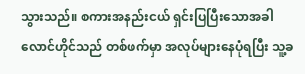သွားသည်။ စကားအနည်းငယ် ရှင်းပြပြီးသောအခါ လောင်ဟိုင်သည် တစ်ဖက်မှာ အလုပ်များနေပုံရပြီး သူ့ခ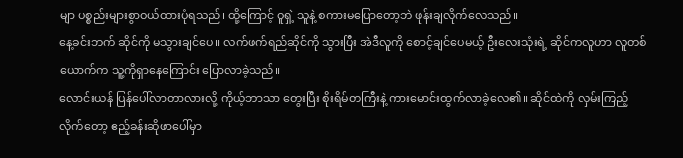မျာ ပစ္စည်းများစွာဝယ်ထားပုံရသည်၊ ထို့ကြောင့် ဝူရှဲ့ သူနဲ့ စကားမပြောတော့ဘဲ ဖုန်းချလိုက်လေသည်။
နေ့ခင်းဘက် ဆိုင်ကို မသွားချင်ပေ။ လက်ဖက်ရည်ဆိုင်ကို သွားပြီး အဲဒီလူကို စောင့်ချင်ပေမယ့် ဦးလေးသုံးရဲ့ ဆိုင်ကလူဟာ လူတစ်ယောက်က သူ့ကိုရှာနေကြောင်း ပြောလာခဲ့သည်။
လောင်းယန် ပြန်ပေါ်လာတာလားလို့ ကိုယ့်ဘာသာ တွေးပြီး စိုးရိမ်တကြီးနဲ့ ကားမောင်းထွက်လာခဲ့လေ၏။ ဆိုင်ထဲကို လှမ်းကြည့်လိုက်တော့ ဧည့်ခန်းဆိုဖာပေါ်မှာ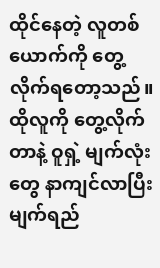ထိုင်နေတဲ့ လူတစ်ယောက်ကို တွေ့လိုက်ရတော့သည်။ ထိုလူကို တွေ့လိုက်တာနဲ့ ဝူရှဲ့ မျက်လုံးတွေ နာကျင်လာပြီး မျက်ရည်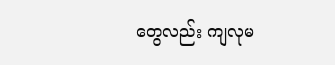တွေလည်း ကျလုမ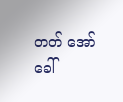တတ် အော်ခေါ်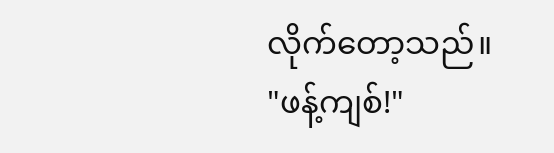လိုက်တော့သည်။
"ဖန့်ကျစ်!"